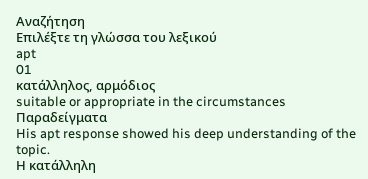Αναζήτηση
Επιλέξτε τη γλώσσα του λεξικού
apt
01
κατάλληλος, αρμόδιος
suitable or appropriate in the circumstances
Παραδείγματα
His apt response showed his deep understanding of the topic.
Η κατάλληλη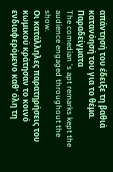απάντησή του έδειξε τη βαθιά κατανόησή του για το θέμα.
Παραδείγματα
The comedian 's apt remarks kept the audience engaged throughout the show.
Οι κατάλληλες παρατηρήσεις του κωμικού κράτησαν το κοινό ενδιαφερόμενο καθ' όλη τη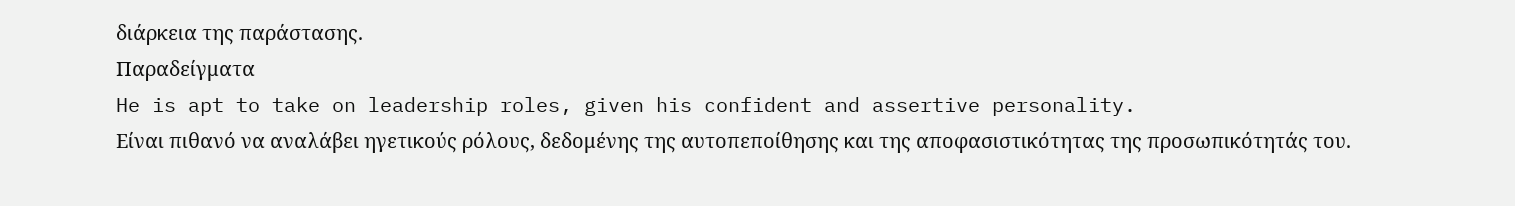διάρκεια της παράστασης.
Παραδείγματα
He is apt to take on leadership roles, given his confident and assertive personality.
Είναι πιθανό να αναλάβει ηγετικούς ρόλους, δεδομένης της αυτοπεποίθησης και της αποφασιστικότητας της προσωπικότητάς του.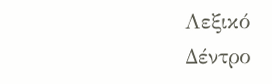Λεξικό Δέντρο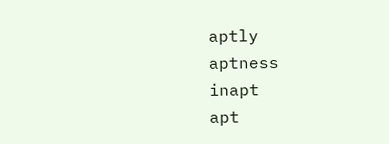aptly
aptness
inapt
apt